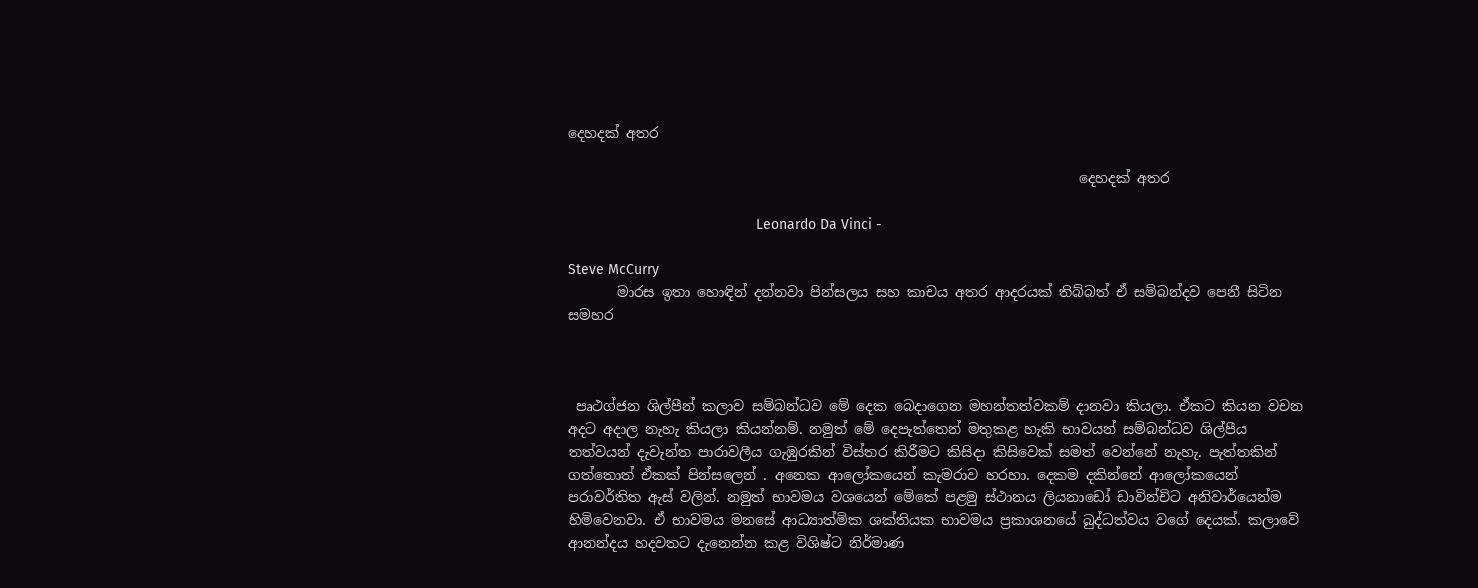දෙහදක් අතර

                                                                         දෙහදක් අතර

                                               Leonardo Da Vinci -

Steve McCurry
       මාරස ඉතා හොඳින් දන්නවා පින්සලය සහ කාචය අතර ආදරයක් තිබ්බත් ඒ සම්බන්දව පෙනී සිටින සමහර



 පෘථග්ජන ශිල්පීන් කලාව සම්බන්ධව මේ දෙක බෙදාගෙන මහන්තත්වකම් දානවා කියලා. ඒකට කියන වචන අදට අදාල නැහැ කියලා කියන්නම්. නමුත් මේ දෙපැත්තෙන් මතුකළ හැකි භාවයන් සම්බන්ධව ශිල්පීය තත්වයන් දැවැන්ත පාරාවලීය ගැඹුරකින් විස්තර කිරීමට කිසිදා කිසිවෙක් සමත් වෙන්නේ නැහැ. පැත්තකින් ගත්තොත් ඒකක් පින්සලෙන් . අනෙක ‌ආලෝකයෙන් කැමරාව හරහා. දෙකම දකින්නේ ආලෝකයෙන් පරාවර්තිත ඇස් වලින්. නමුත් භාවමය වශයෙන් මේකේ පළමු ස්ථානය ලියනාඩෝ ඩාවින්චිට අනිවාර්යෙන්ම හිමිවෙනවා. ඒ භාවමය මනසේ ආධ්‍යාත්මික ශක්තියක භාවමය ප්‍රකාශනයේ බුද්ධත්වය වගේ දෙයක්. කලාවේ ආනන්දය හදවතට දැනෙන්න කළ විශිෂ්ට නිර්මාණ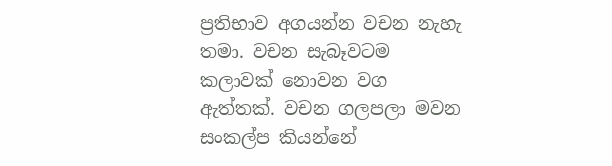ප්‍රතිභාව අගයන්න වචන නැහැ තමා. වචන සැබෑවටම කලාවක් නොවන වග ඇත්තක්. වචන ගලපලා මවන සංකල්ප කියන්නේ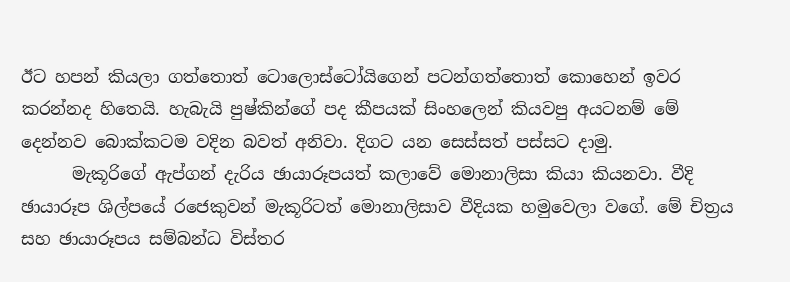ඊට හපන් කියලා ගත්තොත් ටොලොස්ටෝයිගෙන් පටන්ගත්තොත් කොහෙන් ඉවර කරන්නද හිතෙයි. හැබැයි පුෂ්කින්ගේ පද කීපයක් සිංහලෙන් කියවපු අයටනම් මේ දෙන්නව බොක්කටම වදින බවත් අනිවා. දිගට යන සෙස්සත් පස්සට දාමු.
      මැකූරිගේ ඇප්ගන් දැරිය ඡායාරූපයත් කලාවේ මොනාලිසා කියා කියනවා. වීදි ඡායාරූප ශිල්පයේ රජෙකුවන් මැකූරිටත් මොනාලිසාව වීදියක හමුවෙලා වගේ. මේ චිත්‍රය සහ ඡායාරූපය සම්බන්ධ විස්තර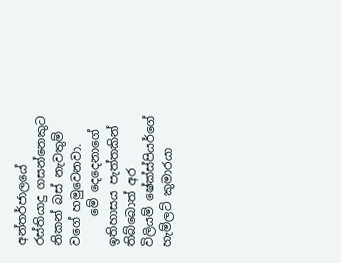අන්තර්ජාලයේ රස්තියාදු ගසන්නෙකුට නිකන් බස් නැවතුම් වගේ හමුවෙනවා.
     මේ දෙදෙනාගේ ඉතිහාසය පැත්තකින් තිබ්බොත් අර විලියම් ‌ෂේක්ස්පියර්ගේ හැම්ලට් කුමාරයා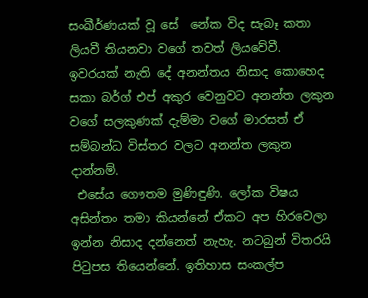සංඛීර්ණයක් වූ සේ  නේක විද සැබෑ කතා ලියවී තියනවා වගේ තවත් ලියවේවී. ඉවරයක් නැති දේ අනන්තය නිසාද කොහෙද සකා බර්ග් එප් අකුර වෙනුවට අනන්ත ලකුන වගේ සලකුණක් දැම්මා වගේ මාරසත් ඒ සම්බන්ධ විස්තර වලට අනන්ත ලකුන දාන්නම්.
 එසේය ගෞතම මුණිඳුණි. ලෝක විෂය අසින්තං තමා කියන්නේ ඒකට අප හිරවෙලා ඉන්න නිසාද දන්නෙත් නැහැ. නටබුන් විතරයි පිටුපස තියෙන්නේ. ඉතිහාස සංකල්ප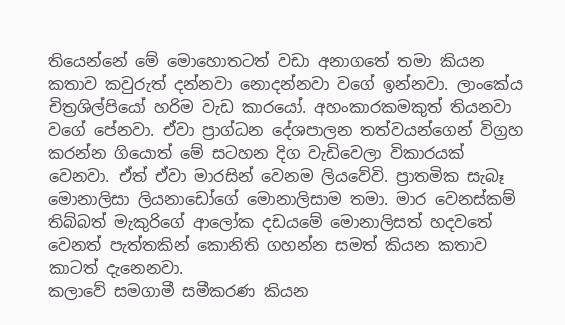තියෙන්නේ මේ මොහොතටත් වඩා අනාගතේ තමා කියන කතාව කවුරුත් දන්නවා නොදන්නවා වගේ ඉන්නවා. ලාංකේය චිත්‍රශිල්පියෝ හරිම වැඩ කාරයෝ. අහංකාරකමකුත් තියනවා වගේ පේනවා. ඒවා ප්‍රාග්ධන දේශපාලන තත්වයන්ගෙන් විග්‍රහ කරන්න ගියොත් මේ සටහන දිග වැඩිවෙලා විකාරයක් වෙනවා. ඒත් ඒවා මාරසින් වෙනම ලියවේවි. ප්‍රාතමික ‌සැබෑ මොනාලිසා ලියනාඩෝගේ මොනාලිසාම තමා. මාර වෙනස්කම් තිබ්බත් මැකුරිගේ ආලෝක දඩයමේ මොනාලිසත් හදවතේ වෙනත් පැත්තකින් කොනිති ගහන්න සමත් කියන කතාව කාටත් දැනෙනවා.
කලාවේ සමගාමී සමීකරණ කියන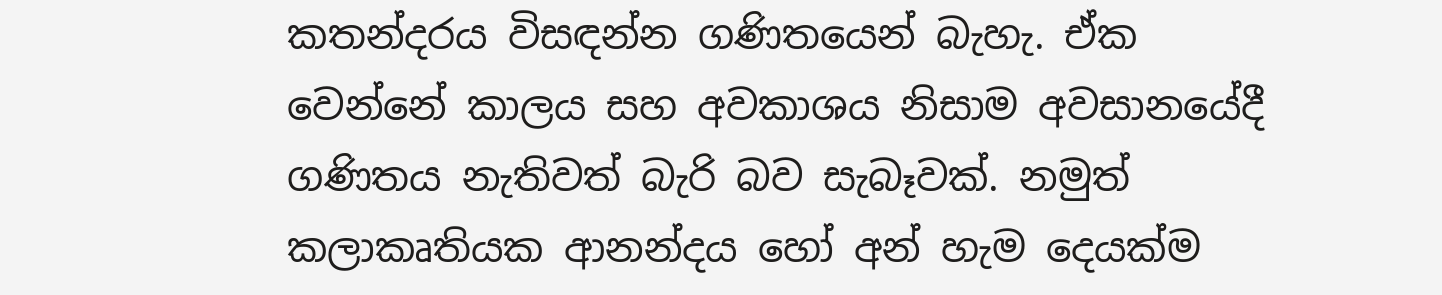කතන්දරය විසඳන්න ගණිතයෙන් බැහැ. ඒක වෙන්නේ කාලය සහ අවකාශය නිසාම අවසානයේදී ගණිතය නැතිවත් බැරි බව සැබෑවක්. නමුත් කලාකෘතියක ආනන්දය හෝ අන් හැම දෙයක්ම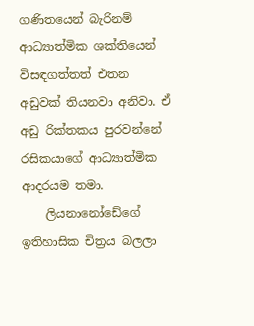ගණිතයෙන් බැරිනම් ආධ්‍යාත්මික ශක්තියෙන් විසඳගත්තත් එතන අඩුවක් තියනවා අනිවා. ඒ අඩු රික්තකය පුරවන්නේ රසිකයාගේ ආධ්‍යාත්මික ආදරයම තමා.
    ලියනානෝඩේගේ ඉතිහාසික චිත්‍රය බලලා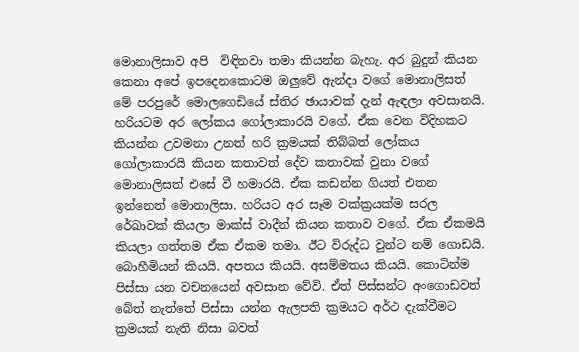මොනාලිසාව අපි  විඳිනවා තමා කියන්න බැහැ. අර බුදුන් කියන කෙනා අපේ ඉපදෙනකොටම ඔලුවේ ඇන්දා වගේ මොනාලිසත් මේ පරපුරේ මොලගෙඩියේ ස්තිර ඡායාවක් දැන් ඇඳලා අවසානයි. හරියටම අර ‌ලෝකය ගෝලාකාරයි වගේ. ඒක වෙන විදිහකට කියන්න උවමනා උනත් හරි ක්‍රමයක් තිබ්බත් ලෝකය ගෝලාකාරයි කියන කතාවත් දේව කතාවක් වුනා වගේ මොනාලිසත් එසේ වී හමාරයි. ඒක කඩන්න ගියත් එතන ඉන්නෙත් මොනාලිසා. හරියට අර සෑම වක්ක්‍රයක්ම සරල රේඛාවක් කියලා මාක්ස් වාදීන් කියන කතාව වගේ. ඒක ඒකමයි කියලා ගත්තම ඒක ඒකම තමා. ඊට විරුද්ධ වුන්ට නම් ගොඩයි. බොහීමියන් කියයි. අපතය කියයි. අසම්මතය කියයි. කොටින්ම පිස්සා යන වචනයෙන් අවසාන වේවි. ඒත් පිස්සන්ට අංගොඩවත් බේත් නැත්තේ පිස්සා යන්න ඇලපති ක්‍රමයට අර්ථ දැක්වීමට ක්‍රමයක් නැති නිසා බවත්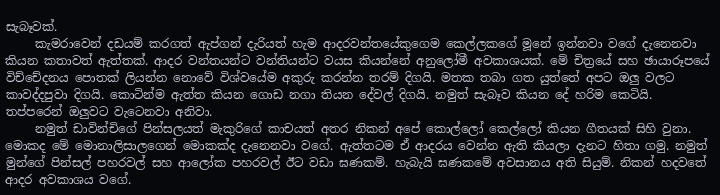සැබෑවක්.
     කැමරාවෙන් දඩයම් කරගත් ඇප්ගන් දැරියත් හැම ආදරවන්තයේකුගෙම කෙල්ලකගේ මූනේ ඉන්නවා වගේ දැනෙනවා කියන කතාවත් ඇත්තක්. ආදර වන්තයන්ට වන්තියන්ට වයස කියන්නේ අනුලෝමී අවකාශයක්. මේ චිත්‍රයේ සහ ඡායාරූපයේ  විච්චේදනය පොතක් ලියන්න නොවේ ‌විශ්වයේම අකුරු කරන්න තරම් දිගයි. මතක තබා ගත යුත්තේ අපට ඔලු වලට කාවද්දපුවා දිගයි. කොටින්ම ඇත්ත කියන ගොඩ නගා තියන ‌දේවල් දිගයි. නමුත් සැබෑව කියන දේ හරිම කෙටියි. තප්පරෙන් ඔලුවට වැටෙනවා අනිවා.
     නමුත් ඩාවින්චිගේ පින්සලයත් මැකුරිගේ කාචයත් අතර නිකන් අපේ කොල්ලෝ කෙල්ලෝ කියන ගීතයක් සිහි වුනා. මොකද මේ ‌මොනාලිසාලගෙන් මොකක්ද දැනෙනවා වගේ. ඇත්තටම ඒ ආදරය වෙන්න ඇති කියලා දැනට හිතා ගමු. නමුත් මුන්ගේ පින්සල් පහරවල් සහ ආලෝක පහරවල් ඊට වඩා ඝණකම්. හැබැයි ඝණකමේ අවසානය අති සියුම්. නිකන් හදවතේ ආදර අවකාශය වගේ.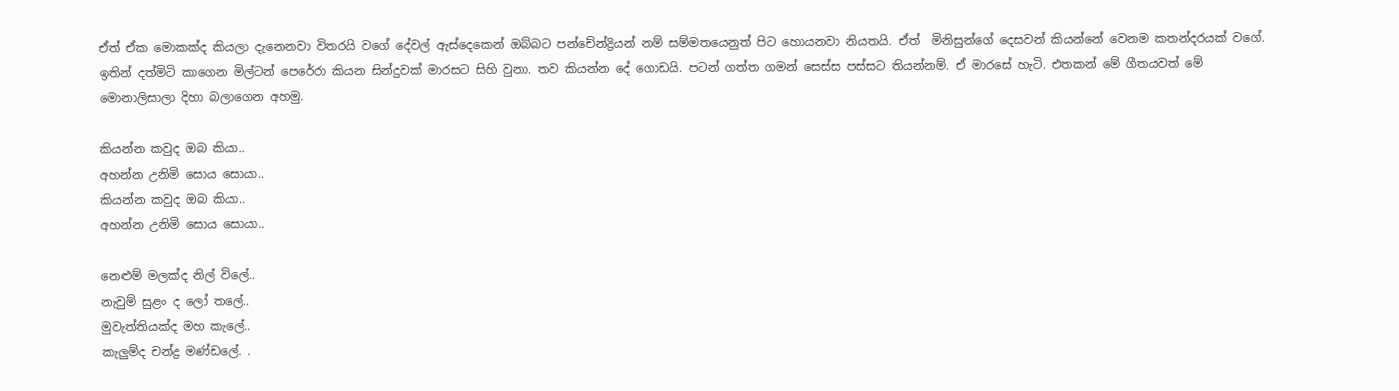ඒත් ඒක මොකක්ද කියලා දැනෙනවා විතරයි වගේ දේවල් ඇස්දෙකෙන් ඔබ්බට පන්චේන්ද්‍රියන් නම් සම්මතයෙනුත් පිට හොයනවා නියතයි. ඒත්  මිනිසුන්ගේ දෙසවන් කියන්නේ වෙනම කතන්දරයක් වගේ.
ඉතින් දත්මිටි කාගෙන මිල්ටන් පෙරේරා කියන සින්දුවක් මාරසට සිහි වුනා. තව කියන්න දේ ගොඩයි. පටන් ගත්ත ගමන් සෙස්ස පස්සට තියන්නම්. ඒ මාරසේ හැටි. එතකන් මේ ගීතයවත් මේ මොනාලිසාලා දිහා බලාගෙන අහමු.

කියන්න කවුද ඔබ කියා..
අහන්න උනිමි සොය සොයා..
කියන්න කවුද ඔබ කියා..
අහන්න උනිමි සොය සොයා..

නෙළුම්‌ මලක්ද නිල්‌ විලේ..
නැවුම්‌ සුළං ද ලෝ තලේ..
මුවැත්තියක්ද මහ කැලේ..
කැලුම්ද චන්ද්‍ර මණ්ඩලේ. .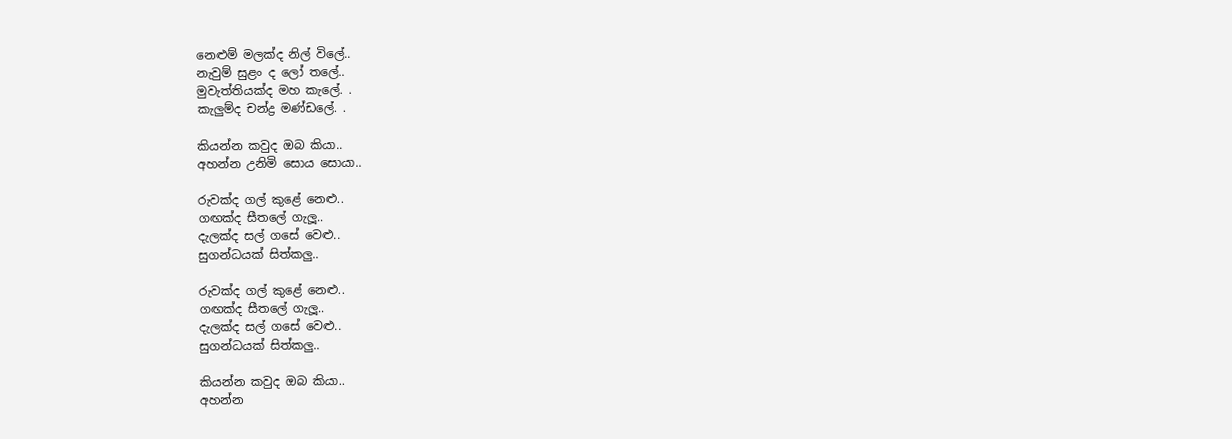නෙළුම්‌ මලක්ද නිල්‌ විලේ..
නැවුම්‌ සුළං ද ලෝ තලේ..
මුවැත්තියක්ද මහ කැලේ. .
කැලුම්ද චන්ද්‍ර මණ්ඩලේ. .

කියන්න කවුද ඔබ කියා..
අහන්න උනිමි සොය සොයා..

රුවක්ද ගල්‌ කුළේ නෙළු..
ගඟක්ද සීතලේ ගැලූ..
දැලක්ද සල්‌ ගසේ වෙළු..
සුගන්ධයක්‌ සිත්කලු..

රුවක්ද ගල්‌ කුළේ නෙළු..
ගඟක්ද සීතලේ ගැලූ..
දැලක්ද සල්‌ ගසේ වෙළු..
සුගන්ධයක්‌ සිත්කලු..

කියන්න කවුද ඔබ කියා..
අහන්න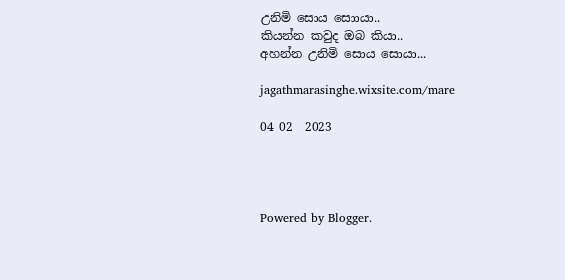උනිමි සොය සොායා..
කියන්න කවුද ඔබ කියා..
අහන්න උනිමි සොය සොයා...

jagathmarasinghe.wixsite.com/mare

04 02  2023




Powered by Blogger.